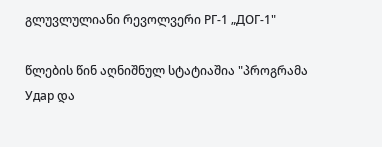გლუვლულიანი რევოლვერი РГ-1 „ДОГ-1"

წლების წინ აღნიშნულ სტატიაშია "პროგრამა Удар და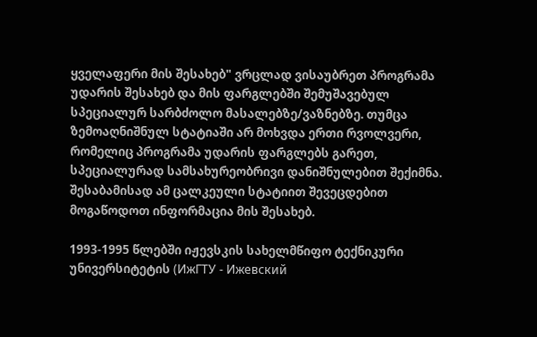ყველაფერი მის შესახებ" ვრცლად ვისაუბრეთ პროგრამა უდარის შესახებ და მის ფარგლებში შემუშავებულ სპეციალურ სარბძოლო მასალებზე/ვაზნებზე. თუმცა ზემოაღნიშნულ სტატიაში არ მოხვდა ერთი რვოლვერი, რომელიც პროგრამა უდარის ფარგლებს გარეთ, სპეციალურად სამსახურეობრივი დანიშნულებით შექიმნა. შესაბამისად ამ ცალკეული სტატიით შევეცდებით მოგაწოდოთ ინფორმაცია მის შესახებ.

1993-1995 წლებში იჟევსკის სახელმწიფო ტექნიკური უნივერსიტეტის (ИжГТУ - Ижевский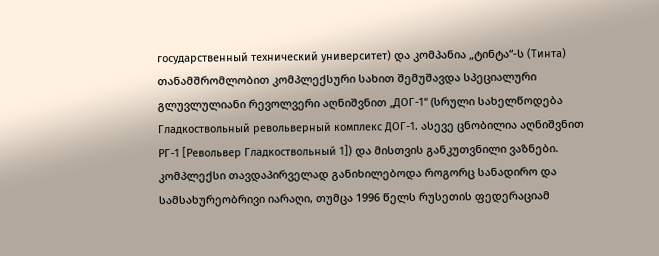государственный технический университет) და კომპანია „ტინტა“-ს (Тинта) თანამშრომლობით კომპლექსური სახით შემუშავდა სპეციალური გლუვლულიანი რევოლვერი აღნიშვნით „ДОГ-1“ (სრული სახელწოდება Гладкоствольный револьверный комплекс ДОГ-1. ასევე ცნობილია აღნიშვნით РГ-1 [Револьвер Гладкоствольный 1]) და მისთვის განკუთვნილი ვაზნები. კომპლექსი თავდაპირველად განიხილებოდა როგორც სანადირო და სამსახურეობრივი იარაღი, თუმცა 1996 წელს რუსეთის ფედერაციამ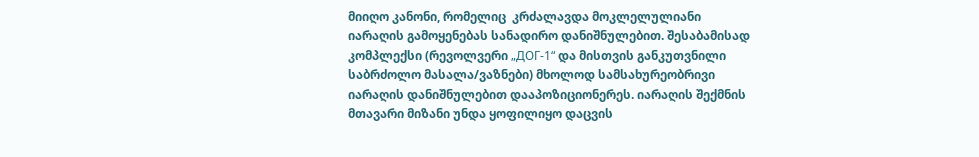მიიღო კანონი, რომელიც  კრძალავდა მოკლელულიანი იარაღის გამოყენებას სანადირო დანიშნულებით. შესაბამისად კომპლექსი (რევოლვერი „ДОГ-1“ და მისთვის განკუთვნილი საბრძოლო მასალა/ვაზნები) მხოლოდ სამსახურეობრივი იარაღის დანიშნულებით დააპოზიციონერეს. იარაღის შექმნის მთავარი მიზანი უნდა ყოფილიყო დაცვის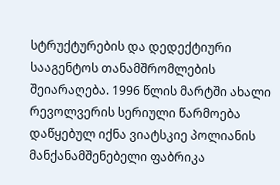სტრუქტურების და დედექტიური სააგენტოს თანამშრომლების შეიარაღება. 1996 წლის მარტში ახალი რევოლვერის სერიული წარმოება დაწყებულ იქნა ვიატსკიე პოლიანის მანქანამშენებელი ფაბრიკა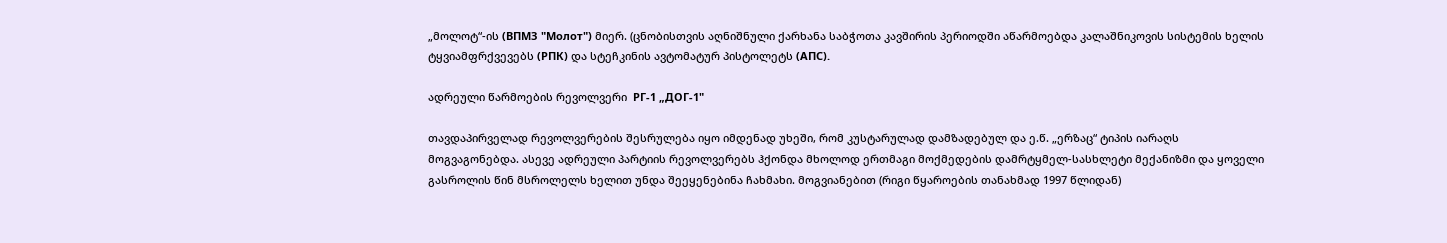„მოლოტ“-ის (ВПМЗ "Молот") მიერ. (ცნობისთვის აღნიშნული ქარხანა საბჭოთა კავშირის პერიოდში აწარმოებდა კალაშნიკოვის სისტემის ხელის ტყვიამფრქვევებს (РПК) და სტეჩკინის ავტომატურ პისტოლეტს (АПС).

ადრეული წარმოების რევოლვერი  РГ-1 „ДОГ-1"

თავდაპირველად რევოლვერების შესრულება იყო იმდენად უხეში, რომ კუსტარულად დამზადებულ და ე.წ. „ერზაც“ ტიპის იარაღს მოგვაგონებდა. ასევე ადრეული პარტიის რევოლვერებს ჰქონდა მხოლოდ ერთმაგი მოქმედების დამრტყმელ-სასხლეტი მექანიზმი და ყოველი გასროლის წინ მსროლელს ხელით უნდა შეეყენებინა ჩახმახი. მოგვიანებით (რიგი წყაროების თანახმად 1997 წლიდან)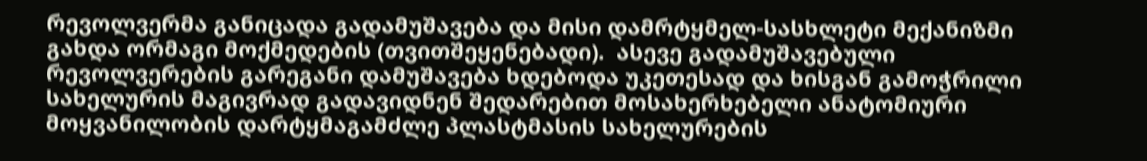რევოლვერმა განიცადა გადამუშავება და მისი დამრტყმელ-სასხლეტი მექანიზმი გახდა ორმაგი მოქმედების (თვითშეყენებადი).  ასევე გადამუშავებული რევოლვერების გარეგანი დამუშავება ხდებოდა უკეთესად და ხისგან გამოჭრილი სახელურის მაგივრად გადავიდნენ შედარებით მოსახერხებელი ანატომიური მოყვანილობის დარტყმაგამძლე პლასტმასის სახელურების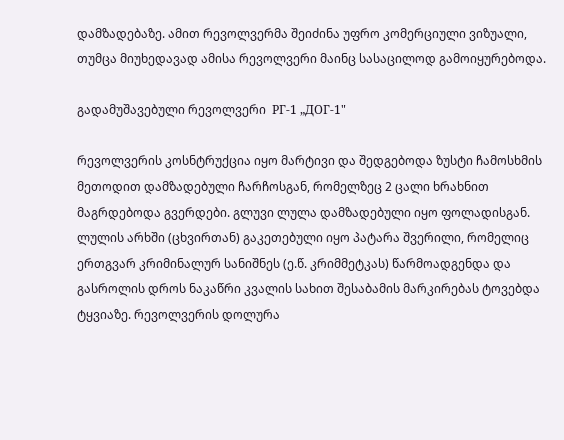დამზადებაზე. ამით რევოლვერმა შეიძინა უფრო კომერციული ვიზუალი, თუმცა მიუხედავად ამისა რევოლვერი მაინც სასაცილოდ გამოიყურებოდა.

გადამუშავებული რევოლვერი  РГ-1 „ДОГ-1"

რევოლვერის კოსნტრუქცია იყო მარტივი და შედგებოდა ზუსტი ჩამოსხმის მეთოდით დამზადებული ჩარჩოსგან, რომელზეც 2 ცალი ხრახნით მაგრდებოდა გვერდები. გლუვი ლულა დამზადებული იყო ფოლადისგან. ლულის არხში (ცხვირთან) გაკეთებული იყო პატარა შვერილი, რომელიც ერთგვარ კრიმინალურ სანიშნეს (ე.წ. კრიმმეტკას) წარმოადგენდა და გასროლის დროს ნაკაწრი კვალის სახით შესაბამის მარკირებას ტოვებდა ტყვიაზე. რევოლვერის დოლურა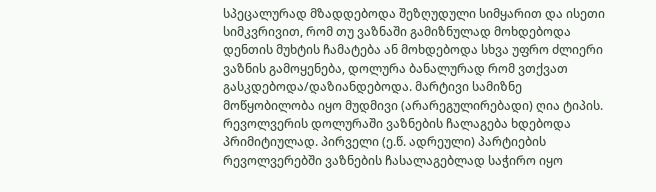სპეცალურად მზადდებოდა შეზღუდული სიმყარით და ისეთი სიმკვრივით, რომ თუ ვაზნაში გამიზნულად მოხდებოდა დენთის მუხტის ჩამატება ან მოხდებოდა სხვა უფრო ძლიერი ვაზნის გამოყენება, დოლურა ბანალურად რომ ვთქვათ გასკდებოდა/დაზიანდებოდა. მარტივი სამიზნე მოწყობილობა იყო მუდმივი (არარეგულირებადი) ღია ტიპის. რევოლვერის დოლურაში ვაზნების ჩალაგება ხდებოდა პრიმიტიულად. პირველი (ე.წ. ადრეული) პარტიების რევოლვერებში ვაზნების ჩასალაგებლად საჭირო იყო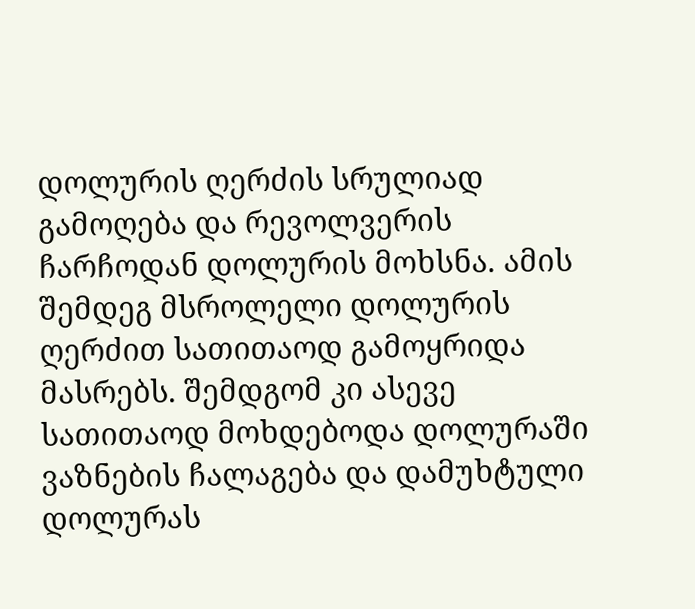დოლურის ღერძის სრულიად გამოღება და რევოლვერის ჩარჩოდან დოლურის მოხსნა. ამის შემდეგ მსროლელი დოლურის ღერძით სათითაოდ გამოყრიდა მასრებს. შემდგომ კი ასევე სათითაოდ მოხდებოდა დოლურაში ვაზნების ჩალაგება და დამუხტული დოლურას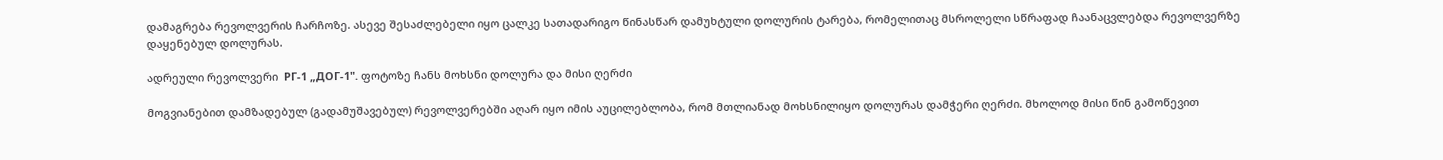დამაგრება რევოლვერის ჩარჩოზე. ასევე შესაძლებელი იყო ცალკე სათადარიგო წინასწარ დამუხტული დოლურის ტარება, რომელითაც მსროლელი სწრაფად ჩაანაცვლებდა რევოლვერზე დაყენებულ დოლურას.

ადრეული რევოლვერი  РГ-1 „ДОГ-1". ფოტოზე ჩანს მოხსნი დოლურა და მისი ღერძი

მოგვიანებით დამზადებულ (გადამუშავებულ) რევოლვერებში აღარ იყო იმის აუცილებლობა, რომ მთლიანად მოხსნილიყო დოლურას დამჭერი ღერძი. მხოლოდ მისი წინ გამოწევით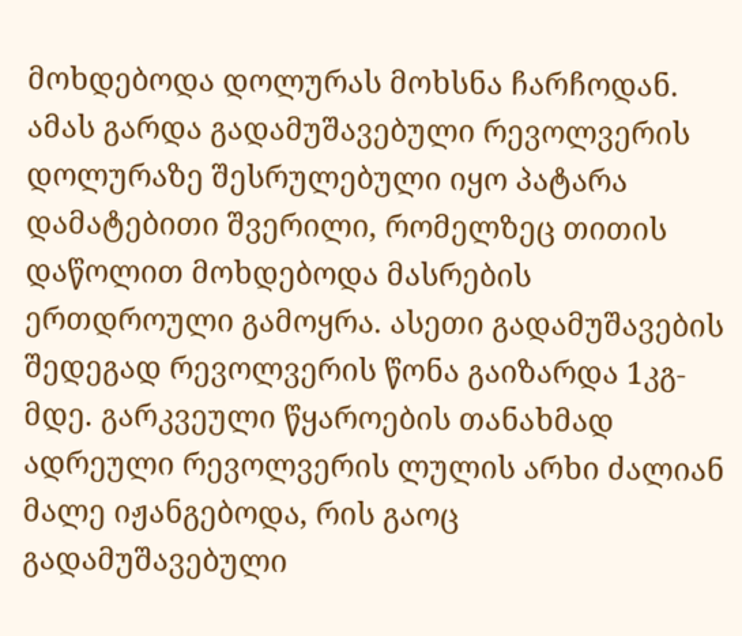მოხდებოდა დოლურას მოხსნა ჩარჩოდან. ამას გარდა გადამუშავებული რევოლვერის დოლურაზე შესრულებული იყო პატარა დამატებითი შვერილი, რომელზეც თითის დაწოლით მოხდებოდა მასრების ერთდროული გამოყრა. ასეთი გადამუშავების შედეგად რევოლვერის წონა გაიზარდა 1კგ-მდე. გარკვეული წყაროების თანახმად ადრეული რევოლვერის ლულის არხი ძალიან მალე იჟანგებოდა, რის გაოც გადამუშავებული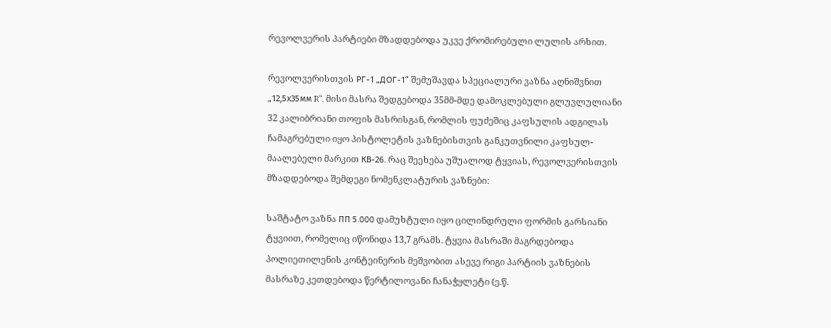რევოლვერის პარტიები მზადდებოდა უკვე ქრომირებული ლულის არხით.

რევოლვერისთვის РГ-1 „ДОГ-1“ შემუშავდა სპეციალური ვაზნა აღნიშვნით „12,5х35мм R“. მისი მასრა შედგებოდა 35მმ-მდე დამოკლებული გლუვლულიანი 32 კალიბრიანი თოფის მასრისგან, რომლის ფუძეშიც კაფსულის ადგილას ჩამაგრებული იყო პისტოლეტის ვაზნებისთვის განკუთვნილი კაფსულ-მაალებელი მარკით КВ-26. რაც შეეხება უშუალოდ ტყვიას, რევოლვერისთვის მზადდებოდა შემდეგი ნომენკლატურის ვაზნები:

საშტატო ვაზნა ПП 5.000 დამუხტული იყო ცილინდრული ფორმის გარსიანი ტყვიით, რომელიც იწონიდა 13,7 გრამს. ტყვია მასრაში მაგრდებოდა პოლიეთილენის კონტეინერის მეშვობით ასევე რიგი პარტიის ვაზნების მასრაზე კეთდებოდა წერტილოვანი ჩანაჭყლეტი (ე.წ.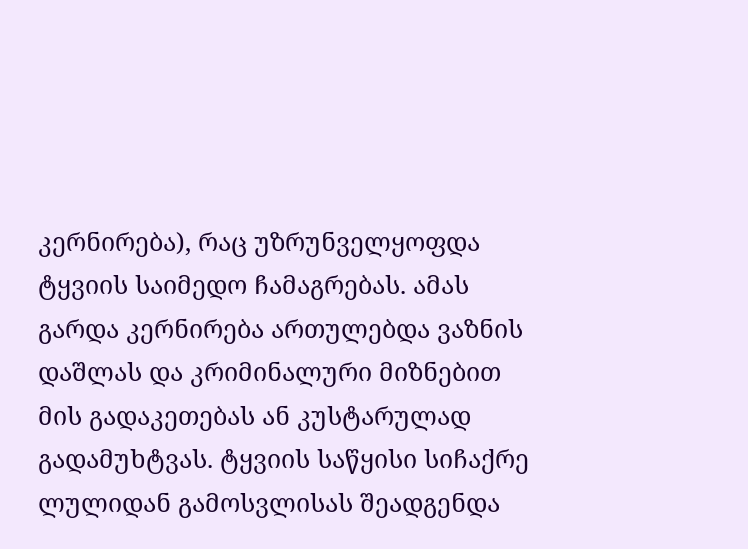კერნირება), რაც უზრუნველყოფდა ტყვიის საიმედო ჩამაგრებას. ამას გარდა კერნირება ართულებდა ვაზნის დაშლას და კრიმინალური მიზნებით მის გადაკეთებას ან კუსტარულად გადამუხტვას. ტყვიის საწყისი სიჩაქრე ლულიდან გამოსვლისას შეადგენდა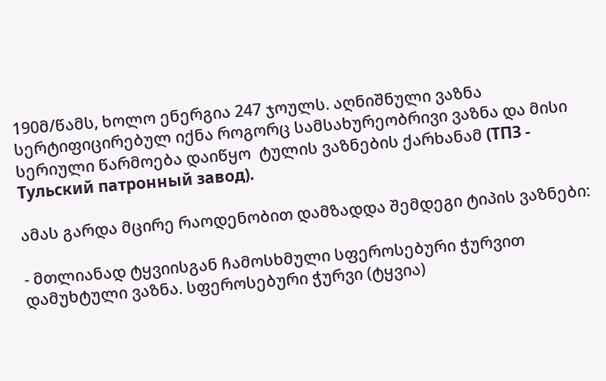190მ/წამს, ხოლო ენერგია 247 ჯოულს. აღნიშნული ვაზნა სერტიფიცირებულ იქნა როგორც სამსახურეობრივი ვაზნა და მისი სერიული წარმოება დაიწყო  ტულის ვაზნების ქარხანამ (ТПЗ - Тульский патронный завод).

ამას გარდა მცირე რაოდენობით დამზადდა შემდეგი ტიპის ვაზნები:

- მთლიანად ტყვიისგან ჩამოსხმული სფეროსებური ჭურვით დამუხტული ვაზნა. სფეროსებური ჭურვი (ტყვია)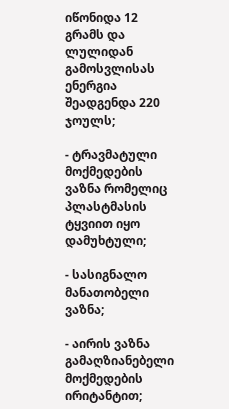იწონიდა 12 გრამს და ლულიდან გამოსვლისას ენერგია შეადგენდა 220 ჯოულს;

- ტრავმატული მოქმედების ვაზნა რომელიც პლასტმასის ტყვიით იყო დამუხტული;

- სასიგნალო მანათობელი ვაზნა;

- აირის ვაზნა გამაღზიანებელი მოქმედების ირიტანტით;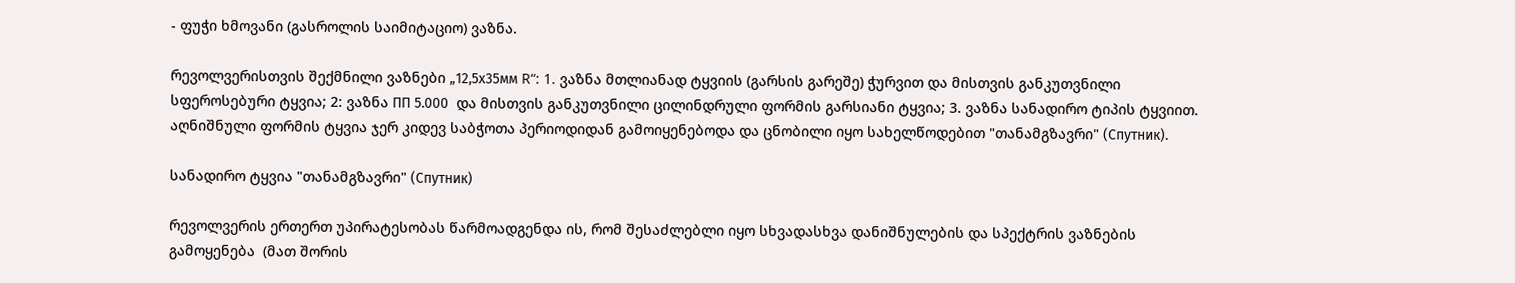- ფუჭი ხმოვანი (გასროლის საიმიტაციო) ვაზნა.

რევოლვერისთვის შექმნილი ვაზნები „12,5х35мм R“: 1. ვაზნა მთლიანად ტყვიის (გარსის გარეშე) ჭურვით და მისთვის განკუთვნილი სფეროსებური ტყვია; 2: ვაზნა ПП 5.000  და მისთვის განკუთვნილი ცილინდრული ფორმის გარსიანი ტყვია; 3. ვაზნა სანადირო ტიპის ტყვიით. აღნიშნული ფორმის ტყვია ჯერ კიდევ საბჭოთა პერიოდიდან გამოიყენებოდა და ცნობილი იყო სახელწოდებით "თანამგზავრი" (Спутник).

სანადირო ტყვია "თანამგზავრი" (Спутник)

რევოლვერის ერთერთ უპირატესობას წარმოადგენდა ის, რომ შესაძლებლი იყო სხვადასხვა დანიშნულების და სპექტრის ვაზნების გამოყენება  (მათ შორის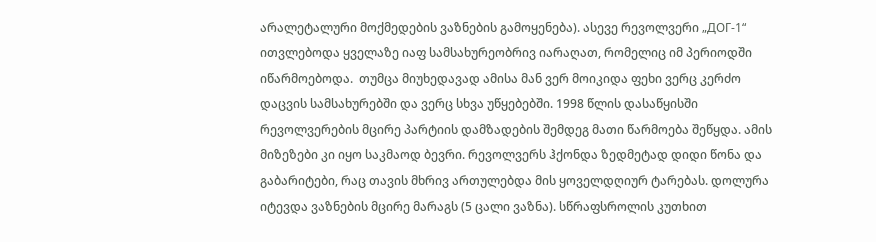არალეტალური მოქმედების ვაზნების გამოყენება). ასევე რევოლვერი „ДОГ-1“ ითვლებოდა ყველაზე იაფ სამსახურეობრივ იარაღათ, რომელიც იმ პერიოდში იწარმოებოდა.  თუმცა მიუხედავად ამისა მან ვერ მოიკიდა ფეხი ვერც კერძო დაცვის სამსახურებში და ვერც სხვა უწყებებში. 1998 წლის დასაწყისში რევოლვერების მცირე პარტიის დამზადების შემდეგ მათი წარმოება შეწყდა. ამის მიზეზები კი იყო საკმაოდ ბევრი. რევოლვერს ჰქონდა ზედმეტად დიდი წონა და გაბარიტები, რაც თავის მხრივ ართულებდა მის ყოველდღიურ ტარებას. დოლურა იტევდა ვაზნების მცირე მარაგს (5 ცალი ვაზნა). სწრაფსროლის კუთხით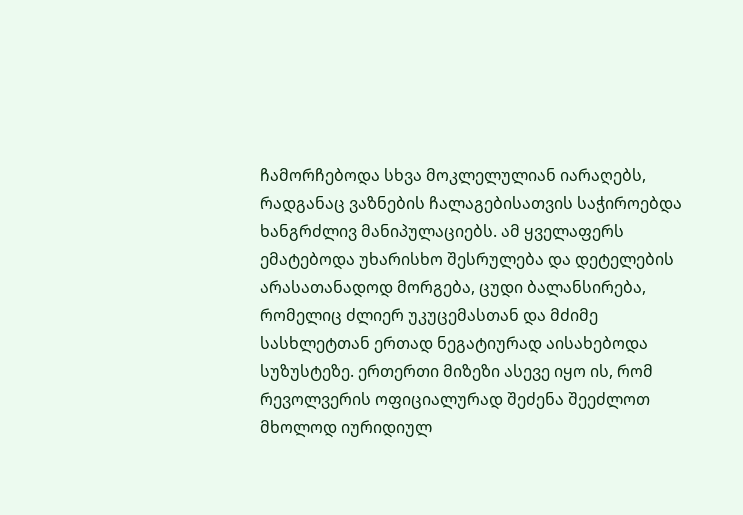ჩამორჩებოდა სხვა მოკლელულიან იარაღებს, რადგანაც ვაზნების ჩალაგებისათვის საჭიროებდა ხანგრძლივ მანიპულაციებს. ამ ყველაფერს ემატებოდა უხარისხო შესრულება და დეტელების არასათანადოდ მორგება, ცუდი ბალანსირება, რომელიც ძლიერ უკუცემასთან და მძიმე სასხლეტთან ერთად ნეგატიურად აისახებოდა სუზუსტეზე. ერთერთი მიზეზი ასევე იყო ის, რომ რევოლვერის ოფიციალურად შეძენა შეეძლოთ მხოლოდ იურიდიულ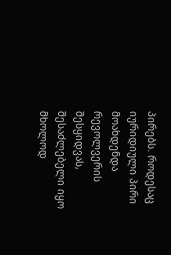პირებს. როდესაც იურიდიული პირი მოახდენდა რევოლვერის შესყიდვას, შესაძლებელი იყო მხოლოდ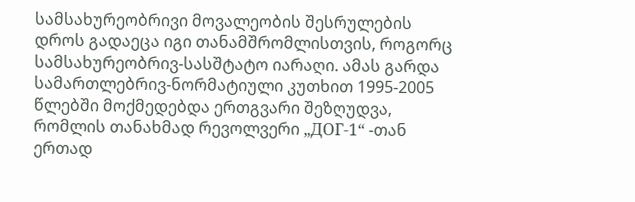სამსახურეობრივი მოვალეობის შესრულების დროს გადაეცა იგი თანამშრომლისთვის, როგორც სამსახურეობრივ-სასშტატო იარაღი. ამას გარდა სამართლებრივ-ნორმატიული კუთხით 1995-2005 წლებში მოქმედებდა ერთგვარი შეზღუდვა, რომლის თანახმად რევოლვერი „ДОГ-1“ -თან ერთად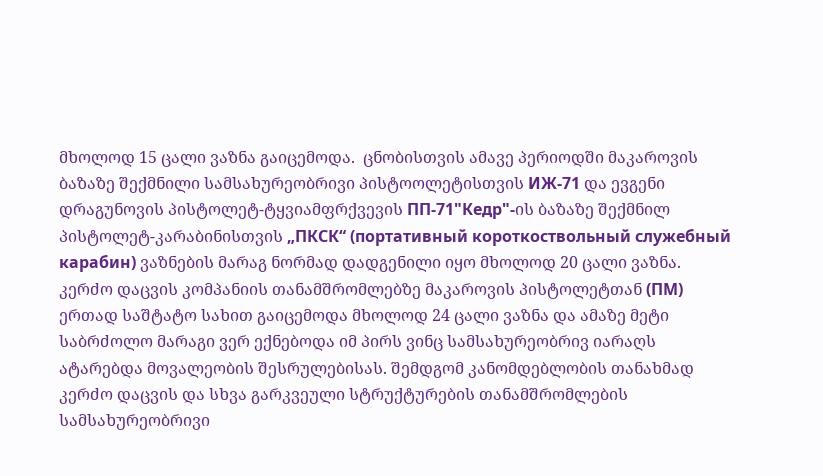მხოლოდ 15 ცალი ვაზნა გაიცემოდა.  ცნობისთვის ამავე პერიოდში მაკაროვის ბაზაზე შექმნილი სამსახურეობრივი პისტოოლეტისთვის ИЖ-71 და ევგენი დრაგუნოვის პისტოლეტ-ტყვიამფრქვევის ПП-71"Кедр"-ის ბაზაზე შექმნილ პისტოლეტ-კარაბინისთვის „ПКСК“ (портативный короткоствольный служебный карабин) ვაზნების მარაგ ნორმად დადგენილი იყო მხოლოდ 20 ცალი ვაზნა. კერძო დაცვის კომპანიის თანამშრომლებზე მაკაროვის პისტოლეტთან (ПМ) ერთად საშტატო სახით გაიცემოდა მხოლოდ 24 ცალი ვაზნა და ამაზე მეტი საბრძოლო მარაგი ვერ ექნებოდა იმ პირს ვინც სამსახურეობრივ იარაღს ატარებდა მოვალეობის შესრულებისას. შემდგომ კანომდებლობის თანახმად კერძო დაცვის და სხვა გარკვეული სტრუქტურების თანამშრომლების სამსახურეობრივი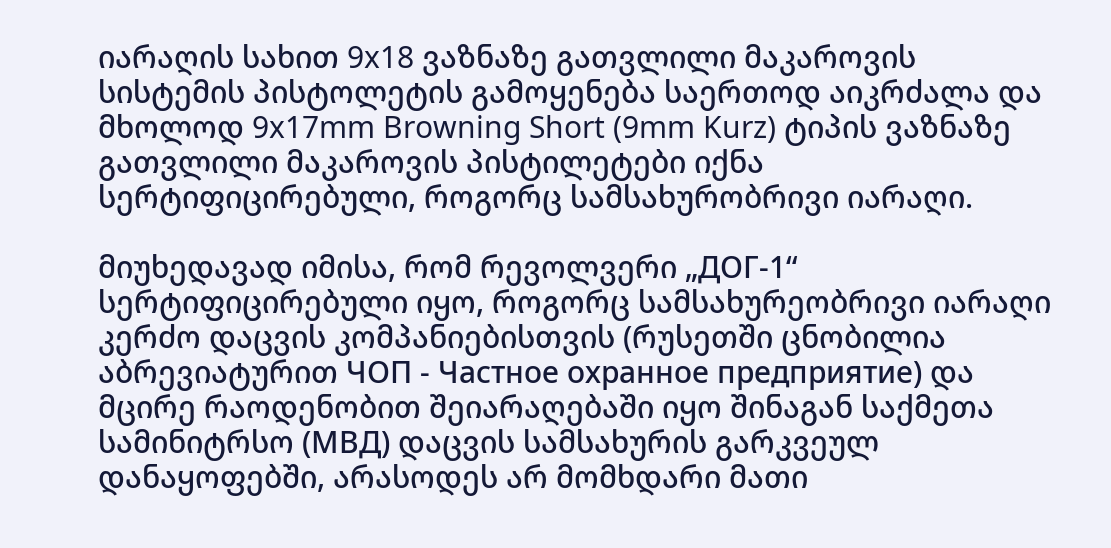იარაღის სახით 9x18 ვაზნაზე გათვლილი მაკაროვის სისტემის პისტოლეტის გამოყენება საერთოდ აიკრძალა და მხოლოდ 9x17mm Browning Short (9mm Kurz) ტიპის ვაზნაზე გათვლილი მაკაროვის პისტილეტები იქნა სერტიფიცირებული, როგორც სამსახურობრივი იარაღი.

მიუხედავად იმისა, რომ რევოლვერი „ДОГ-1“ სერტიფიცირებული იყო, როგორც სამსახურეობრივი იარაღი კერძო დაცვის კომპანიებისთვის (რუსეთში ცნობილია აბრევიატურით ЧОП - Частное охранное предприятие) და მცირე რაოდენობით შეიარაღებაში იყო შინაგან საქმეთა სამინიტრსო (МВД) დაცვის სამსახურის გარკვეულ დანაყოფებში, არასოდეს არ მომხდარი მათი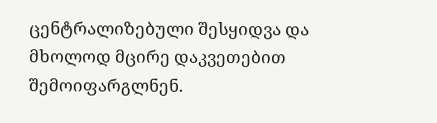ცენტრალიზებული შესყიდვა და მხოლოდ მცირე დაკვეთებით შემოიფარგლნენ.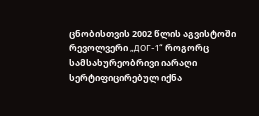ცნობისთვის 2002 წლის აგვისტოში რევოლვერი „ДОГ-1“ როგორც სამსახურეობრივი იარაღი სერტიფიცირებულ იქნა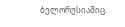ბელორუსიაშიც.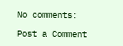No comments:

Post a Comment